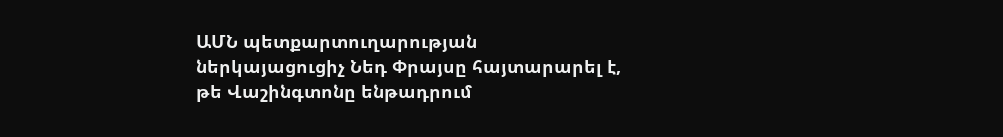ԱՄՆ պետքարտուղարության ներկայացուցիչ Նեդ Փրայսը հայտարարել է, թե Վաշինգտոնը ենթադրում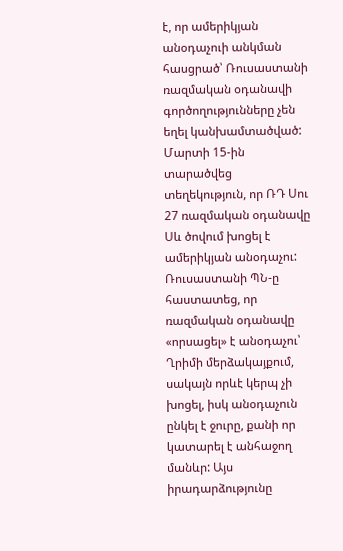է, որ ամերիկյան անօդաչուի անկման հասցրած՝ Ռուսաստանի ռազմական օդանավի գործողությունները չեն եղել կանխամտածված: Մարտի 15-ին տարածվեց տեղեկություն, որ ՌԴ Սու 27 ռազմական օդանավը Սև ծովում խոցել է ամերիկյան անօդաչու: Ռուսաստանի ՊՆ-ը հաստատեց, որ ռազմական օդանավը «որսացել» է անօդաչու՝ Ղրիմի մերձակայքում, սակայն որևէ կերպ չի խոցել, իսկ անօդաչուն ընկել է ջուրը, քանի որ կատարել է անհաջող մանևր: Այս իրադարձությունը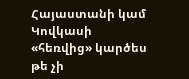Հայաստանի կամ Կովկասի «հեռվից» կարծես թե չի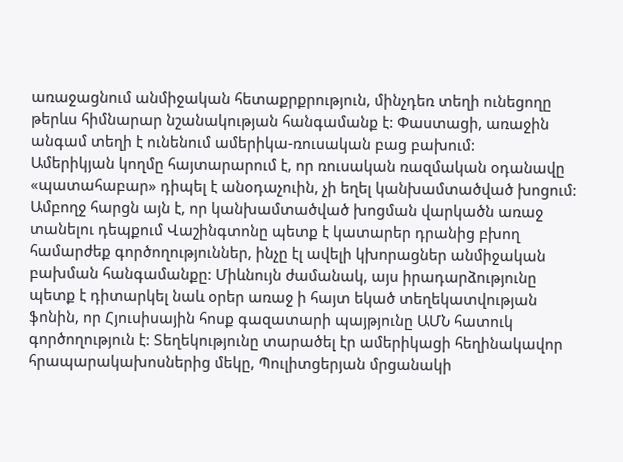առաջացնում անմիջական հետաքրքրություն, մինչդեռ տեղի ունեցողը թերևս հիմնարար նշանակության հանգամանք է: Փաստացի, առաջին անգամ տեղի է ունենում ամերիկա-ռուսական բաց բախում:
Ամերիկյան կողմը հայտարարում է, որ ռուսական ռազմական օդանավը «պատահաբար» դիպել է անօդաչուին, չի եղել կանխամտածված խոցում: Ամբողջ հարցն այն է, որ կանխամտածված խոցման վարկածն առաջ տանելու դեպքում Վաշինգտոնը պետք է կատարեր դրանից բխող համարժեք գործողություններ, ինչը էլ ավելի կխորացներ անմիջական բախման հանգամանքը: Միևնույն ժամանակ, այս իրադարձությունը պետք է դիտարկել նաև օրեր առաջ ի հայտ եկած տեղեկատվության ֆոնին, որ Հյուսիսային հոսք գազատարի պայթյունը ԱՄՆ հատուկ գործողություն է: Տեղեկությունը տարածել էր ամերիկացի հեղինակավոր հրապարակախոսներից մեկը, Պուլիտցերյան մրցանակի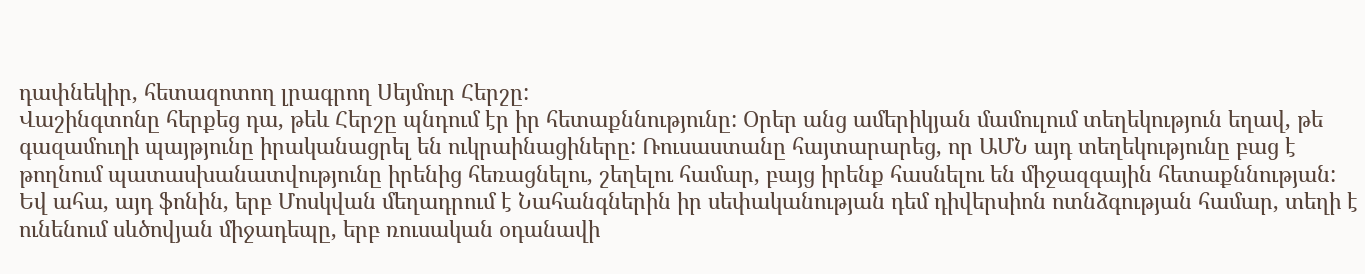դափնեկիր, հետազոտող լրագրող Սեյմուր Հերշը:
Վաշինգտոնը հերքեց դա, թեև Հերշը պնդում էր իր հետաքննությունը: Օրեր անց ամերիկյան մամուլում տեղեկություն եղավ, թե գազամուղի պայթյունը իրականացրել են ուկրաինացիները: Ռուսաստանը հայտարարեց, որ ԱՄՆ այդ տեղեկությունը բաց է թողնում պատասխանատվությունը իրենից հեռացնելու, շեղելու համար, բայց իրենք հասնելու են միջազգային հետաքննության: Եվ ահա, այդ ֆոնին, երբ Մոսկվան մեղադրում է Նահանգներին իր սեփականության դեմ դիվերսիոն ոտնձգության համար, տեղի է ունենում սևծովյան միջադեպը, երբ ռուսական օդանավի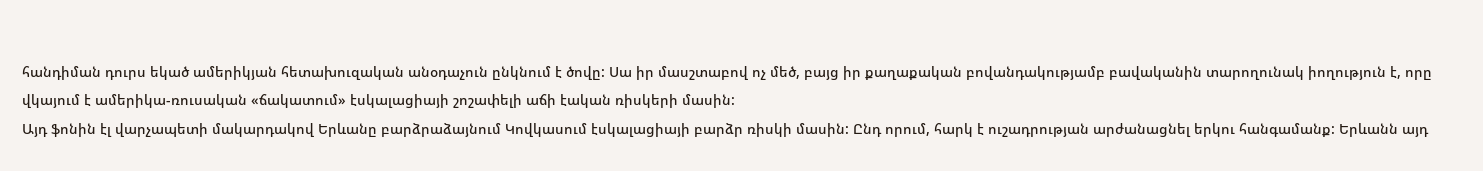հանդիման դուրս եկած ամերիկյան հետախուզական անօդաչուն ընկնում է ծովը: Սա իր մասշտաբով ոչ մեծ, բայց իր քաղաքական բովանդակությամբ բավականին տարողունակ իողություն է, որը վկայում է ամերիկա-ռուսական «ճակատում» էսկալացիայի շոշափելի աճի էական ռիսկերի մասին:
Այդ ֆոնին էլ վարչապետի մակարդակով Երևանը բարձրաձայնում Կովկասում էսկալացիայի բարձր ռիսկի մասին: Ընդ որում, հարկ է ուշադրության արժանացնել երկու հանգամանք: Երևանն այդ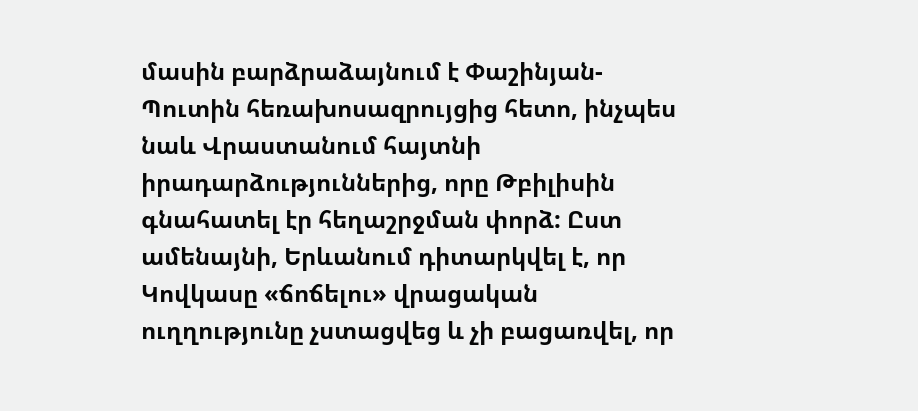մասին բարձրաձայնում է Փաշինյան-Պուտին հեռախոսազրույցից հետո, ինչպես նաև Վրաստանում հայտնի իրադարձություններից, որը Թբիլիսին գնահատել էր հեղաշրջման փորձ: Ըստ ամենայնի, Երևանում դիտարկվել է, որ Կովկասը «ճոճելու» վրացական ուղղությունը չստացվեց և չի բացառվել, որ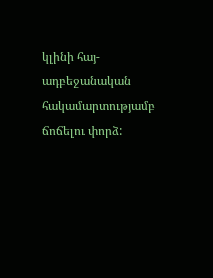կլինի հայ-ադբեջանական հակամարտությամբ ճոճելու փորձ: